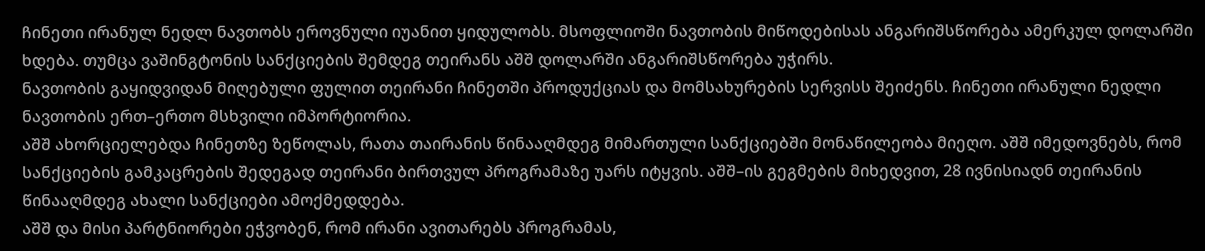ჩინეთი ირანულ ნედლ ნავთობს ეროვნული იუანით ყიდულობს. მსოფლიოში ნავთობის მიწოდებისას ანგარიშსწორება ამერკულ დოლარში ხდება. თუმცა ვაშინგტონის სანქციების შემდეგ თეირანს აშშ დოლარში ანგარიშსწორება უჭირს.
ნავთობის გაყიდვიდან მიღებული ფულით თეირანი ჩინეთში პროდუქციას და მომსახურების სერვისს შეიძენს. ჩინეთი ირანული ნედლი ნავთობის ერთ–ერთო მსხვილი იმპორტიორია.
აშშ ახორციელებდა ჩინეთზე ზეწოლას, რათა თაირანის წინააღმდეგ მიმართული სანქციებში მონაწილეობა მიეღო. აშშ იმედოვნებს, რომ სანქციების გამკაცრების შედეგად თეირანი ბირთვულ პროგრამაზე უარს იტყვის. აშშ–ის გეგმების მიხედვით, 28 ივნისიადნ თეირანის წინააღმდეგ ახალი სანქციები ამოქმედდება.
აშშ და მისი პარტნიორები ეჭვობენ, რომ ირანი ავითარებს პროგრამას,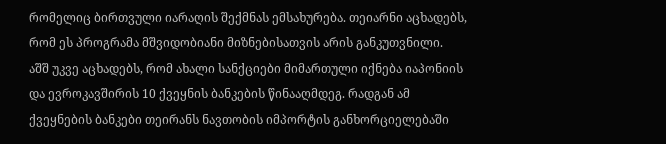რომელიც ბირთვული იარაღის შექმნას ემსახურება. თეიარნი აცხადებს, რომ ეს პროგრამა მშვიდობიანი მიზნებისათვის არის განკუთვნილი.
აშშ უკვე აცხადებს, რომ ახალი სანქციები მიმართული იქნება იაპონიის და ევროკავშირის 10 ქვეყნის ბანკების წინააღმდეგ. რადგან ამ ქვეყნების ბანკები თეირანს ნავთობის იმპორტის განხორციელებაში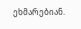ეხმარებიან.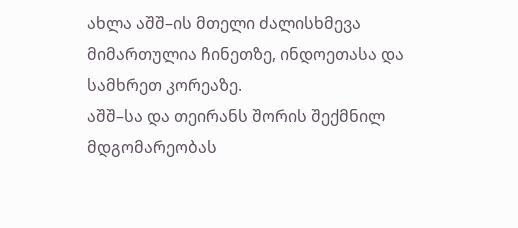ახლა აშშ–ის მთელი ძალისხმევა მიმართულია ჩინეთზე, ინდოეთასა და სამხრეთ კორეაზე.
აშშ–სა და თეირანს შორის შექმნილ მდგომარეობას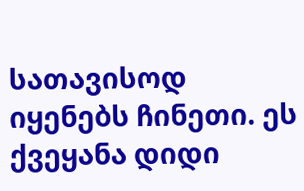სათავისოდ იყენებს ჩინეთი. ეს ქვეყანა დიდი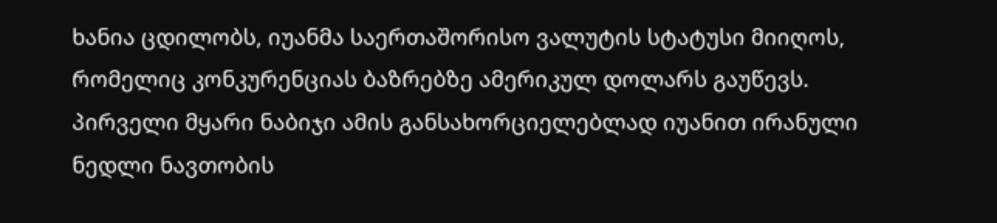ხანია ცდილობს, იუანმა საერთაშორისო ვალუტის სტატუსი მიიღოს, რომელიც კონკურენციას ბაზრებზე ამერიკულ დოლარს გაუწევს. პირველი მყარი ნაბიჯი ამის განსახორციელებლად იუანით ირანული ნედლი ნავთობის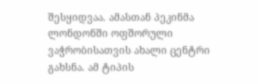შესყიდვაა. ამასთან პეკინმა ლონდონში ოფშორული ვაჭრობისათვის ახალი ცენტრი გახსნა. ამ ტიპის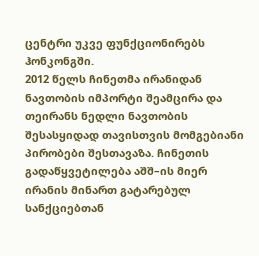ცენტრი უკვე ფუნქციონირებს ჰონკონგში.
2012 წელს ჩინეთმა ირანიდან ნავთობის იმპორტი შეამცირა და თეირანს ნედლი ნავთობის შესასყიდად თავისთვის მომგებიანი პირობები შესთავაზა. ჩინეთის გადაწყვეტილება აშშ–ის მიერ ირანის მინართ გატარებულ სანქციებთან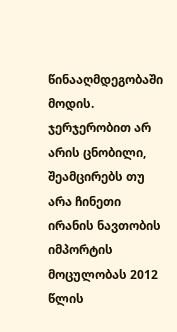წინააღმდეგობაში მოდის. ჯერჯერობით არ არის ცნობილი, შეამცირებს თუ არა ჩინეთი ირანის ნავთობის იმპორტის მოცულობას 2012 წლის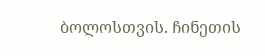ბოლოსთვის. ჩინეთის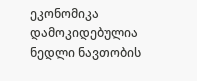ეკონომიკა დამოკიდებულია ნედლი ნავთობის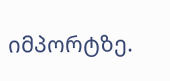იმპორტზე.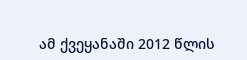ამ ქვეყანაში 2012 წლის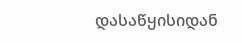დასაწყისიდან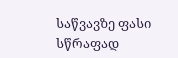საწვავზე ფასი სწრაფად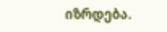იზრდება.